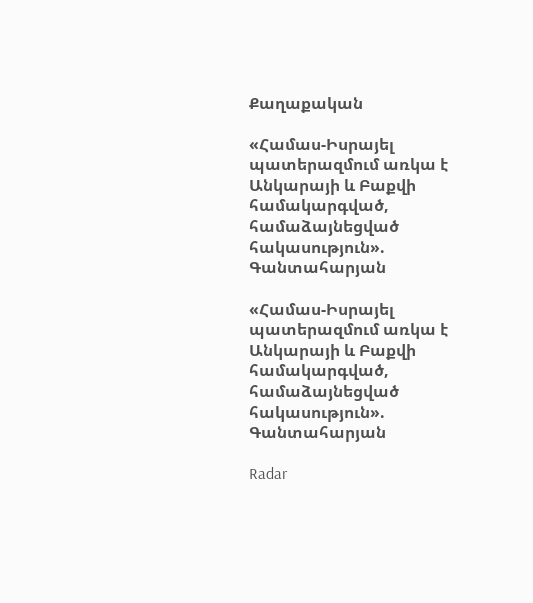Քաղաքական

«Համաս-Իսրայել պատերազմում առկա է Անկարայի և Բաքվի համակարգված, համաձայնեցված հակասություն». Գանտահարյան

«Համաս-Իսրայել պատերազմում առկա է Անկարայի և Բաքվի համակարգված, համաձայնեցված հակասություն». Գանտահարյան

Radar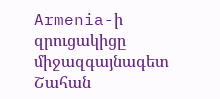Armenia-ի զրուցակիցը միջազգայնագետ Շահան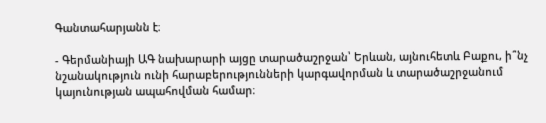Գանտահարյանն է։

- Գերմանիայի ԱԳ նախարարի այցը տարածաշրջան՝ Երևան, այնուհետև Բաքու, ի՞նչ նշանակություն ունի հարաբերությունների կարգավորման և տարածաշրջանում կայունության ապահովման համար։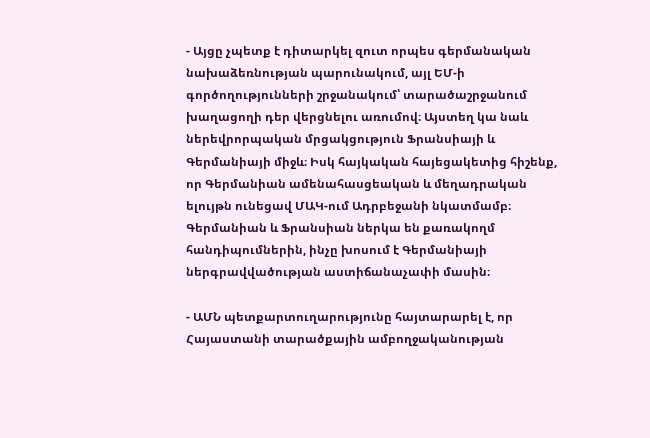- Այցը չպետք է դիտարկել զուտ որպես գերմանական նախաձեռնության պարունակում, այլ ԵՄ-ի գործողությունների շրջանակում՝ տարածաշրջանում խաղացողի դեր վերցնելու առումով։ Այստեղ կա նաև ներեվրորպական մրցակցություն Ֆրանսիայի և Գերմանիայի միջև։ Իսկ հայկական հայեցակետից հիշենք, որ Գերմանիան ամենահասցեական և մեղադրական ելույթն ունեցավ ՄԱԿ-ում Ադրբեջանի նկատմամբ։ Գերմանիան և Ֆրանսիան ներկա են քառակողմ հանդիպումներին, ինչը խոսում է Գերմանիայի ներգրավվածության աստիճանաչափի մասին։

- ԱՄՆ պետքարտուղարությունը հայտարարել է, որ Հայաստանի տարածքային ամբողջականության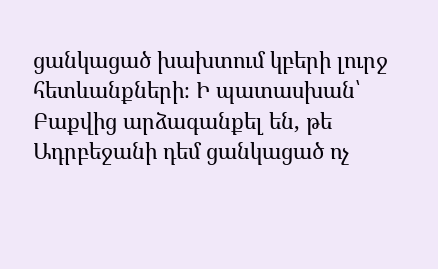ցանկացած խախտում կբերի լուրջ հետևանքների։ Ի պատասխան՝ Բաքվից արձագանքել են, թե Ադրբեջանի դեմ ցանկացած ոչ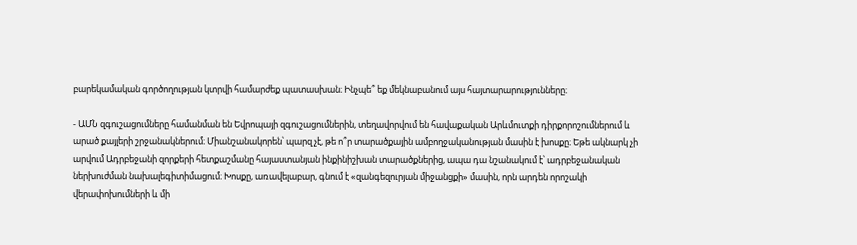բարեկամական գործողության կտրվի համարժեք պատասխան։ Ինչպե՞ եք մեկնաբանում այս հայտարարությունները։

- ԱՄՆ զգուշացումները համանման են Եվրոպայի զգուշացումներին, տեղավորվում են հավաքական Արևմուտքի դիրքորոշումներում և արած քայլերի շրջանակներում։ Միանշանակորեն՝ պարզ չէ, թե ո՞ր տարածքային ամբողջականության մասին է խոսքը։ Եթե ակնարկ չի արվում Ադրբեջանի զորքերի հետքաշմանը հայաստանյան ինքինիշխան տարածքներից, ապա դա նշանակում է՝ ադրբեջանական ներխուժման նախալեգիտիմացում։ Խոսքը, առավելաբար, գնում է «զանգեզուրյան միջանցքի» մասին, որն արդեն որոշակի վերափոխումների և մի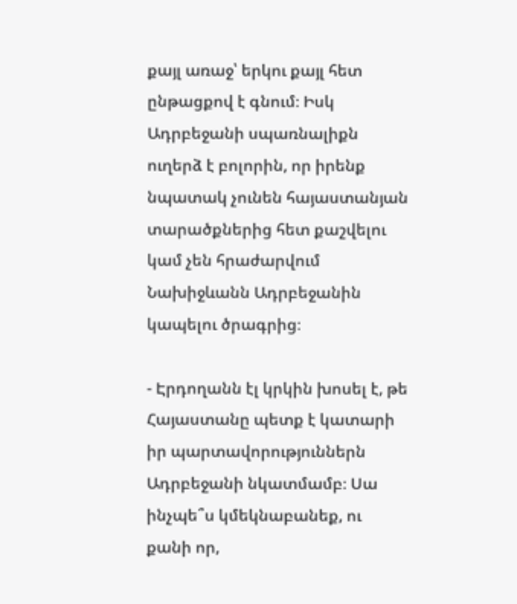քայլ առաջ՝ երկու քայլ հետ ընթացքով է գնում։ Իսկ Ադրբեջանի սպառնալիքն ուղերձ է բոլորին, որ իրենք նպատակ չունեն հայաստանյան տարածքներից հետ քաշվելու կամ չեն հրաժարվում Նախիջևանն Ադրբեջանին կապելու ծրագրից։

- Էրդողանն էլ կրկին խոսել է, թե Հայաստանը պետք է կատարի իր պարտավորություններն Ադրբեջանի նկատմամբ։ Սա ինչպե՞ս կմեկնաբանեք, ու քանի որ,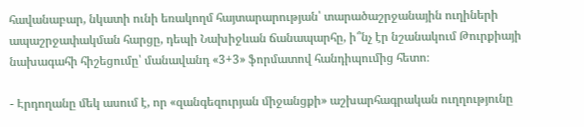հավանաբար, նկատի ունի եռակողմ հայտարարության՝ տարածաշրջանային ուղիների ապաշրջափակման հարցը, դեպի Նախիջևան ճանապարհը, ի՞նչ էր նշանակում Թուրքիայի նախագահի հիշեցումը՝ մանավանդ «3+3» ֆորմատով հանդիպումից հետո։

- Էրդողանը մեկ ասում է, որ «զանգեզուրյան միջանցքի» աշխարհագրական ուղղությունը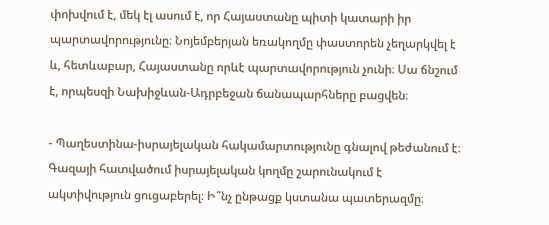փոխվում է, մեկ էլ ասում է, որ Հայաստանը պիտի կատարի իր պարտավորությունը։ Նոյեմբերյան եռակողմը փաստորեն չեղարկվել է և, հետևաբար, Հայաստանը որևէ պարտավորություն չունի։ Սա ճնշում է, որպեսզի Նախիջևան-Ադրբեջան ճանապարհները բացվեն։

- Պաղեստինա-իսրայելական հակամարտությունը գնալով թեժանում է։ Գազայի հատվածում իսրայելական կողմը շարունակում է ակտիվություն ցուցաբերել։ Ի՞նչ ընթացք կստանա պատերազմը։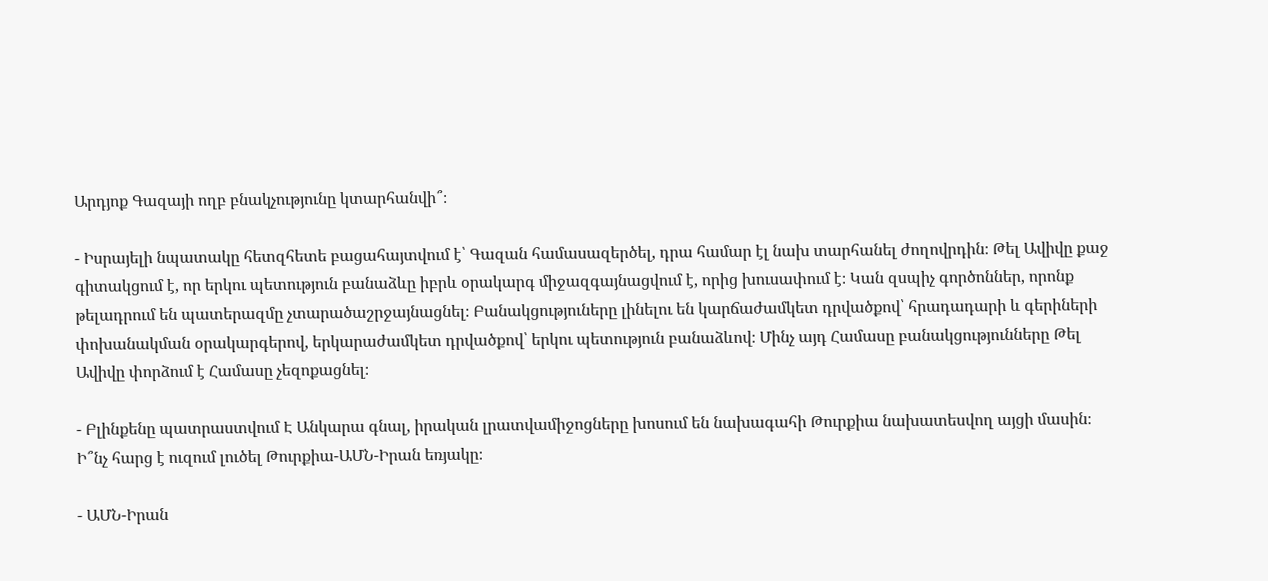Արդյոք Գազայի ողբ բնակչությունը կտարհանվի՞։

- Իսրայելի նպատակը հետզհետե բացահայտվում է՝ Գազան համասազերծել, դրա համար էլ նախ տարհանել ժողովրդին։ Թել Ավիվը քաջ գիտակցում է, որ երկու պետություն բանաձևը իբրև օրակարգ միջազգայնացվում է, որից խուսափում է։ Կան զսպիչ գործոններ, որոնք թելադրում են պատերազմը չտարածաշրջայնացնել։ Բանակցություները լինելու են կարճաժամկետ դրվածքով՝ հրադադարի և գերիների փոխանակման օրակարգերով, երկարաժամկետ դրվածքով՝ երկու պետություն բանաձևով։ Մինչ այդ Համասը բանակցությունները Թել Ավիվը փորձում է Համասը չեզոքացնել։

- Բլինքենը պատրաստվում Է Անկարա գնալ, իրական լրատվամիջոցները խոսում են նախագահի Թուրքիա նախատեսվող այցի մասին։ Ի՞նչ հարց է ուզում լուծել Թուրքիա-ԱՄՆ-Իրան եռյակը։

- ԱՄՆ-Իրան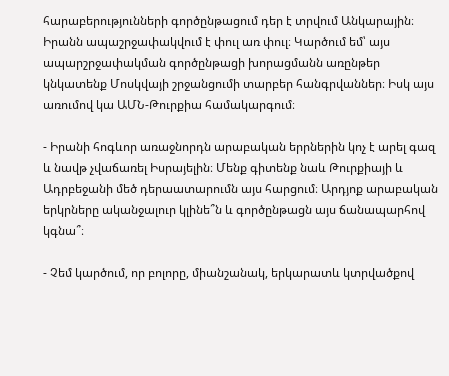հարաբերությունների գործընթացում դեր է տրվում Անկարային։ Իրանն ապաշրջափակվում է փուլ առ փուլ։ Կարծում եմ՝ այս ապարշրջափակման գործընթացի խորացմանն առընթեր կնկատենք Մոսկվայի շրջանցումի տարբեր հանգրվաններ։ Իսկ այս առումով կա ԱՄՆ-Թուրքիա համակարգում։

- Իրանի հոգևոր առաջնորդն արաբական երրներին կոչ է արել գազ և նավթ չվաճառել Իսրայելին։ Մենք գիտենք նաև Թուրքիայի և Ադրբեջանի մեծ դերաատարումն այս հարցում։ Արդյոք արաբական երկրները ականջալուր կլինե՞ն և գործընթացն այս ճանապարհով կգնա՞։

- Չեմ կարծում, որ բոլորը, միանշանակ, երկարատև կտրվածքով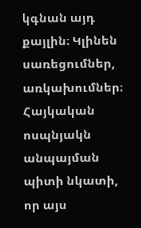կգնան այդ քայլին։ Կլինեն սառեցումներ, առկախումներ։ Հայկական ոսպնյակն անպայման պիտի նկատի, որ այս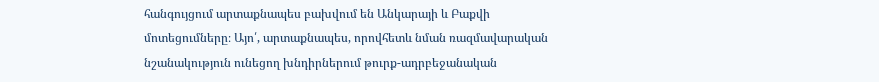հանգույցում արտաքնապես բախվում են Անկարայի և Բաքվի մոտեցումները։ Այո՛, արտաքնապես, որովհետև նման ռազմավարական նշանակություն ունեցող խնդիրներում թուրք-ադրբեջանական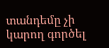տանդեմը չի կարող գործել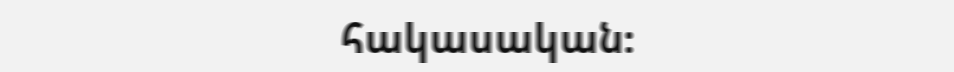հակասական։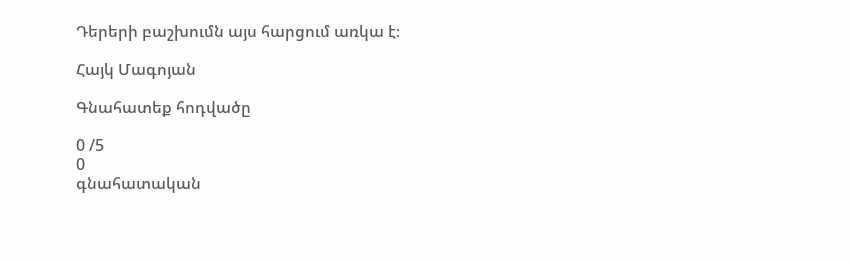Դերերի բաշխումն այս հարցում առկա է։

Հայկ Մագոյան

Գնահատեք հոդվածը

0 /5
0
գնահատական